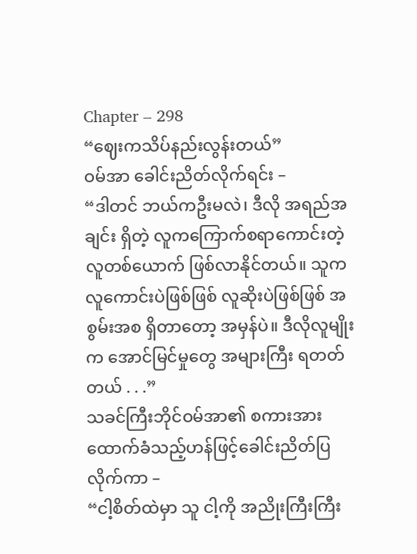Chapter – 298
“ဈေးကသိပ်နည်းလွန်းတယ်”
ဝမ်အာ ခေါင်းညိတ်လိုက်ရင်း –
“ဒါတင် ဘယ်ကဦးမလဲ၊ ဒီလို အရည်အချင်း ရှိတဲ့ လူကကြောက်စရာကောင်းတဲ့ လူတစ်ယောက် ဖြစ်လာနိုင်တယ်။ သူက လူကောင်းပဲဖြစ်ဖြစ် လူဆိုးပဲဖြစ်ဖြစ် အစွမ်းအစ ရှိတာတော့ အမှန်ပဲ။ ဒီလိုလူမျိုးက အောင်မြင်မှုတွေ အများကြီး ရတတ်တယ် . . .”
သခင်ကြီးဘိုင်ဝမ်အာ၏ စကားအားထောက်ခံသည့်ဟန်ဖြင့်ခေါင်းညိတ်ပြလိုက်ကာ –
“ငါ့စိတ်ထဲမှာ သူ ငါ့ကို အညိုးကြီးကြီး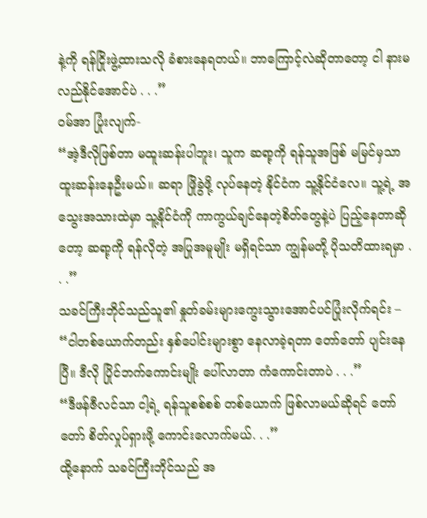နဲ့ကို ရန်ငြိုးဖွဲ့ထားသလို ခံစားနေရတယ်။ ဘာကြောင့်လဲဆိုတာတော့ ငါ နားမလည်နိုင်အောင်ပဲ . . .”
ဝမ်အာ ပြုံးလျက်-
“အဲ့ဒီလိုဖြစ်တာ မထူးဆန်းပါဘူး၊ သူက ဆရာ့ကို ရန်သူအဖြစ် မမြင်မှသာ ထူးဆန်းနေဦးမယ်။ ဆရာ ဖြိုခွဲဖို့ လုပ်နေတဲ့ နိုင်ငံက သူ့နိုင်ငံလေ။ သူ့ရဲ့ အသွေးအသားထဲမှာ သူ့နိုင်ငံကို ကာကွယ်ချင်နေတဲ့စိတ်တွေနဲ့ပဲ ပြည့်နေတာဆိုတော့ ဆရာ့ကို ရန်လိုတဲ့ အပြုအမူမျိုး မရှိရင်သာ ကျွန်မတို့ ပိုသတိထားရမှာ . . .”
သခင်ကြီးဘိုင်သည်သူ၏ နှုတ်ခမ်းများကွေးသွားအောင်ပင်ပြုံးလိုက်ရင်း –
“ငါတစ်ယောက်တည်း နှစ်ပေါင်းများစွာ နေလာခဲ့ရတာ တော်တော် ပျင်းနေပြီ။ ဒီလို ပြိုင်ဘက်ကောင်းမျိုး ပေါ်လာတာ ကံကောင်းတာပဲ . . .”
“ဒီဖန်ဇီလင်သာ ငါ့ရဲ့ ရန်သူစစ်စစ် တစ်ယောက် ဖြစ်လာမယ်ဆိုရင် တော်တော် စိတ်လှုပ်ရှားဖို့ ကောင်းလောက်မယ်. . .”
ထို့နောက် သခင်ကြီးဘိုင်သည် အ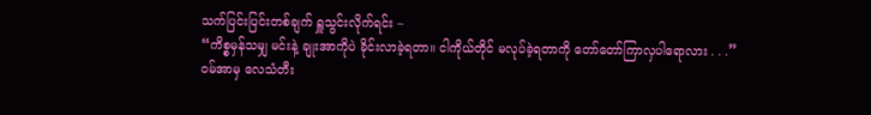သက်ပြင်းပြင်းတစ်ချက် ရှူသွင်းလိုက်ရင်း –
“ကိစ္စမှန်သမျှ မင်းနဲ့ ချုးအာကိုပဲ ခိုင်းလာခဲ့ရတာ။ ငါကိုယ်တိုင် မလုပ်ခဲ့ရတာကို တော်တော်ကြာလှပါရောလား . . .”
ဝမ်အာမှ လေသံတီး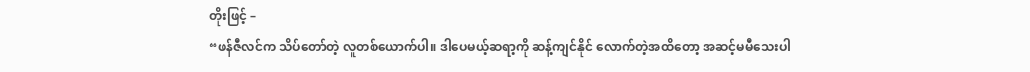တိုးဖြင့် –
“ဖန်ဇီလင်က သိပ်တော်တဲ့ လူတစ်ယောက်ပါ။ ဒါပေမယ့်ဆရာ့ကို ဆန့်ကျင်နိုင် လောက်တဲ့အထိတော့ အဆင့်မမီသေးပါ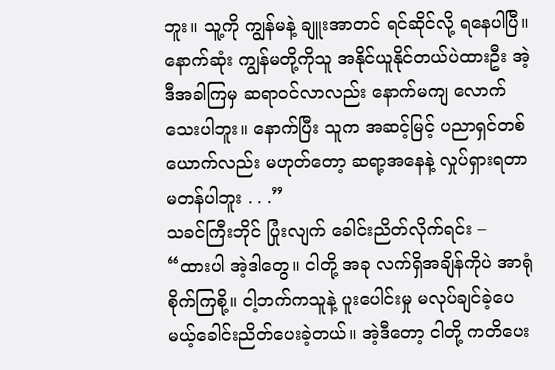ဘူး။ သူ့ကို ကျွန်မနဲ့ ချူးအာတင် ရင်ဆိုင်လို့ ရနေပါပြီ။ နောက်ဆုံး ကျွန်မတို့ကိုသူ အနိုင်ယူနိုင်တယ်ပဲထားဦး အဲ့ဒီအခါကြမှ ဆရာဝင်လာလည်း နောက်မကျ လောက်သေးပါဘူး။ နောက်ပြီး သူက အဆင့်မြင့် ပညာရှင်တစ်ယောက်လည်း မဟုတ်တော့ ဆရာ့အနေနဲ့ လှုပ်ရှားရတာ မတန်ပါဘူး . . .”
သခင်ကြီးဘိုင် ပြုံးလျက် ခေါင်းညိတ်လိုက်ရင်း –
“ထားပါ အဲ့ဒါတွေ။ ငါတို့ အခု လက်ရှိအချိန်ကိုပဲ အာရုံစိုက်ကြစို့။ ငါ့ဘက်ကသူနဲ့ ပူးပေါင်းမှု မလုပ်ချင်ခဲ့ပေမယ့်ခေါင်းညိတ်ပေးခဲ့တယ်။ အဲ့ဒီတော့ ငါတို့ ကတိပေး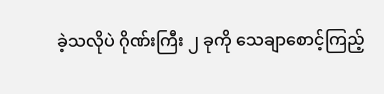ခဲ့သလိုပဲ ဂိုဏ်းကြီး ၂ ခုကို သေချာစောင့်ကြည့်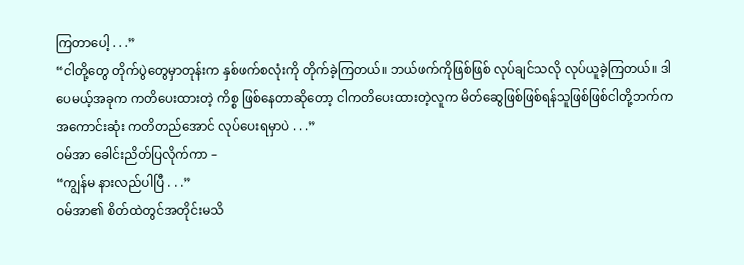ကြတာပေါ့ . . .”
“ငါတို့တွေ တိုက်ပွဲတွေမှာတုန်းက နှစ်ဖက်စလုံးကို တိုက်ခဲ့ကြတယ်။ ဘယ်ဖက်ကိုဖြစ်ဖြစ် လုပ်ချင်သလို လုပ်ယူခဲ့ကြတယ်။ ဒါပေမယ့်အခုက ကတိပေးထားတဲ့ ကိစ္စ ဖြစ်နေတာဆိုတော့ ငါကတိပေးထားတဲ့လူက မိတ်ဆွေဖြစ်ဖြစ်ရန်သူဖြစ်ဖြစ်ငါတို့ဘက်က အကောင်းဆုံး ကတိတည်အောင် လုပ်ပေးရမှာပဲ . . .”
ဝမ်အာ ခေါင်းညိတ်ပြလိုက်ကာ –
“ကျွန်မ နားလည်ပါပြီ . . .”
ဝမ်အာ၏ စိတ်ထဲတွင်အတိုင်းမသိ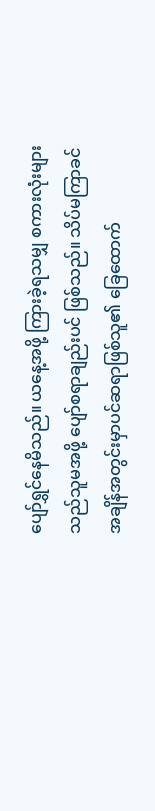ပျော်ရွှင်နေမိသည်။ ယနေ့အဖို့ ကြားခဲ့ရသမျှ စကားလုံးများသည်သူမအဖို့ ပျော်စရာချည်းပင် ဖြစ်သည်။ သိပ်မကြာခင် အချိန်အတွင်းမှာပင်ဆရာဖြစ်သူ၏ ခြေထောက်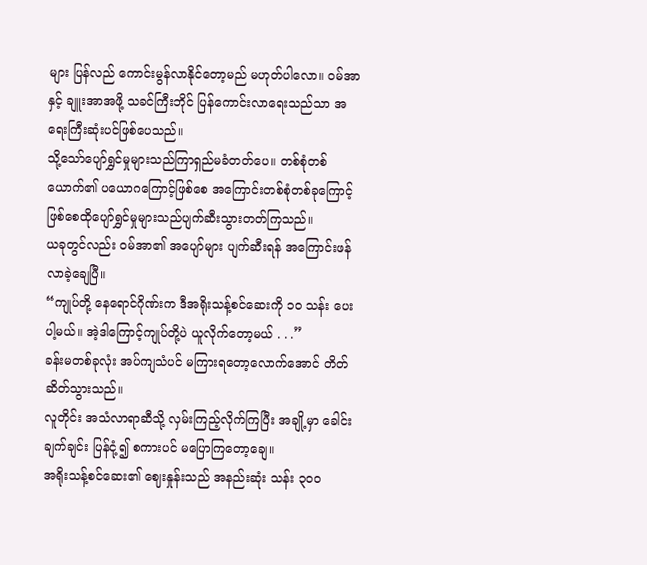များ ပြန်လည် ကောင်းမွန်လာနိုင်တော့မည် မဟုတ်ပါလော။ ဝမ်အာနှင့် ချူးအာအဖို့ သခင်ကြီးဘိုင် ပြန်ကောင်းလာရေးသည်သာ အရေးကြီးဆုံးပင်ဖြစ်ပေသည်။
သို့သော်ပျော်ရွှင်မှုများသည်ကြာရှည်မခံတတ်ပေ။ တစ်စုံတစ်ယောက်၏ ပယောဂကြောင့်ဖြစ်စေ အကြောင်းတစ်စုံတစ်ခုကြောင့်ဖြစ်စေထိုပျော်ရွှင်မှုများသည်ပျက်ဆီးသွားတတ်ကြသည်။
ယခုတွင်လည်း ဝမ်အာ၏ အပျော်များ ပျက်ဆီးရန် အကြောင်းဖန်လာခဲ့ချေပြီ။
“ကျုပ်တို့ နေရောင်ဂိုဏ်းက ဒီအရိုးသန့်စင်ဆေးကို ၁၀ သန်း ပေးပါ့မယ်။ အဲ့ဒါကြောင့်ကျုပ်တို့ပဲ ယူလိုက်တော့မယ် . . .”
ခန်းမတစ်ခုလုံး အပ်ကျသံပင် မကြားရတော့လောက်အောင် တိတ်ဆိတ်သွားသည်။
လူတိုင်း အသံလာရာဆီသို့ လှမ်းကြည့်လိုက်ကြပြီး အချို့မှာ ခေါင်းချက်ချင်း ပြန်ငုံ့၍ စကားပင် မပြောကြတော့ချေ။
အရိုးသန့်စင်ဆေး၏ ဈေးနှုန်းသည် အနည်းဆုံး သန်း ၃၀၀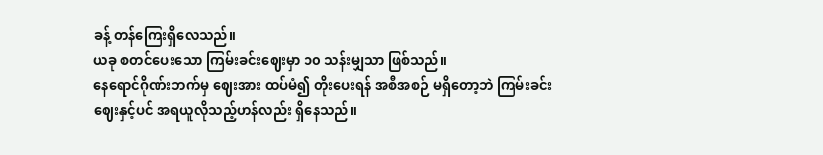ခန့် တန်ကြေးရှိလေသည်။
ယခု စတင်ပေးသော ကြမ်းခင်းဈေးမှာ ၁၀ သန်းမျှသာ ဖြစ်သည်။
နေရောင်ဂိုဏ်းဘက်မှ ဈေးအား ထပ်မံ၍ တိုးပေးရန် အစီအစဉ် မရှိတော့ဘဲ ကြမ်းခင်းဈေးနှင့်ပင် အရယူလိုသည့်ဟန်လည်း ရှိနေသည်။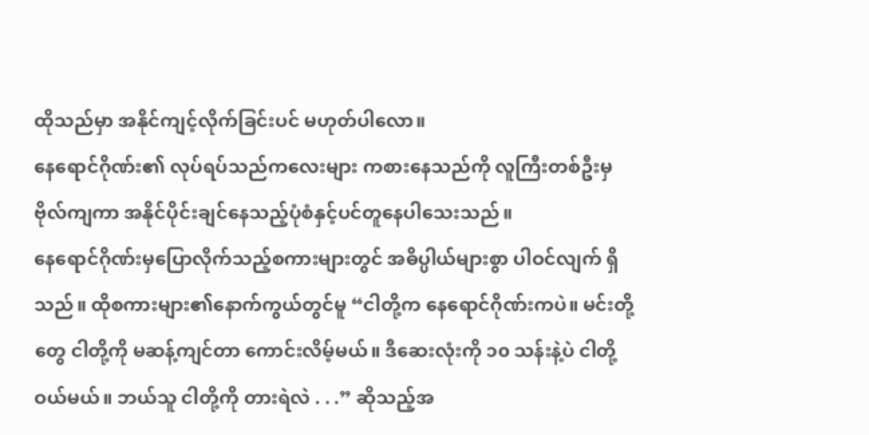ထိုသည်မှာ အနိုင်ကျင့်လိုက်ခြင်းပင် မဟုတ်ပါလော။
နေရောင်ဂိုဏ်း၏ လုပ်ရပ်သည်ကလေးများ ကစားနေသည်ကို လူကြီးတစ်ဦးမှ ဗိုလ်ကျကာ အနိုင်ပိုင်းချင်နေသည့်ပုံစံနှင့်ပင်တူနေပါသေးသည်။
နေရောင်ဂိုဏ်းမှပြောလိုက်သည့်စကားများတွင် အဓိပ္ပါယ်များစွာ ပါဝင်လျက် ရှိသည်။ ထိုစကားများ၏နောက်ကွယ်တွင်မူ “ငါတို့က နေရောင်ဂိုဏ်းကပဲ။ မင်းတို့တွေ ငါတို့ကို မဆန့်ကျင်တာ ကောင်းလိမ့်မယ်။ ဒီဆေးလုံးကို ၁၀ သန်းနဲ့ပဲ ငါတို့ဝယ်မယ်။ ဘယ်သူ ငါတို့ကို တားရဲလဲ . . .” ဆိုသည့်အ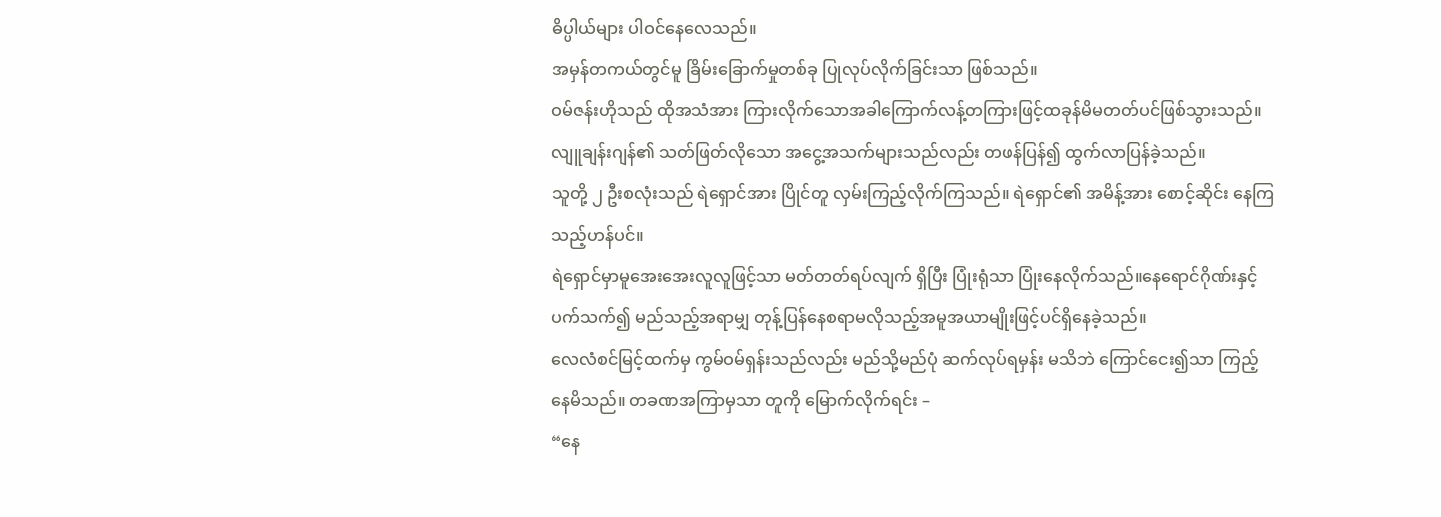ဓိပ္ပါယ်များ ပါဝင်နေလေသည်။
အမှန်တကယ်တွင်မူ ခြိမ်းခြောက်မှုတစ်ခု ပြုလုပ်လိုက်ခြင်းသာ ဖြစ်သည်။
ဝမ်ဇန်းဟိုသည် ထိုအသံအား ကြားလိုက်သောအခါကြောက်လန့်တကြားဖြင့်ထခုန်မိမတတ်ပင်ဖြစ်သွားသည်။ လျူချန်းဂျန်၏ သတ်ဖြတ်လိုသော အငွေ့အသက်များသည်လည်း တဖန်ပြန်၍ ထွက်လာပြန်ခဲ့သည်။
သူတို့ ၂ ဦးစလုံးသည် ရဲရှောင်အား ပြိုင်တူ လှမ်းကြည့်လိုက်ကြသည်။ ရဲရှောင်၏ အမိန့်အား စောင့်ဆိုင်း နေကြသည့်ဟန်ပင်။
ရဲရှောင်မှာမူအေးအေးလူလူဖြင့်သာ မတ်တတ်ရပ်လျက် ရှိပြီး ပြုံးရုံသာ ပြုံးနေလိုက်သည်။နေရောင်ဂိုဏ်းနှင့်ပက်သက်၍ မည်သည့်အရာမျှ တုန့်ပြန်နေစရာမလိုသည့်အမူအယာမျိုးဖြင့်ပင်ရှိနေခဲ့သည်။
လေလံစင်မြင့်ထက်မှ ကွမ်ဝမ်ရှန်းသည်လည်း မည်သို့မည်ပုံ ဆက်လုပ်ရမှန်း မသိဘဲ ကြောင်ငေး၍သာ ကြည့်နေမိသည်။ တခဏအကြာမှသာ တူကို မြောက်လိုက်ရင်း –
“နေ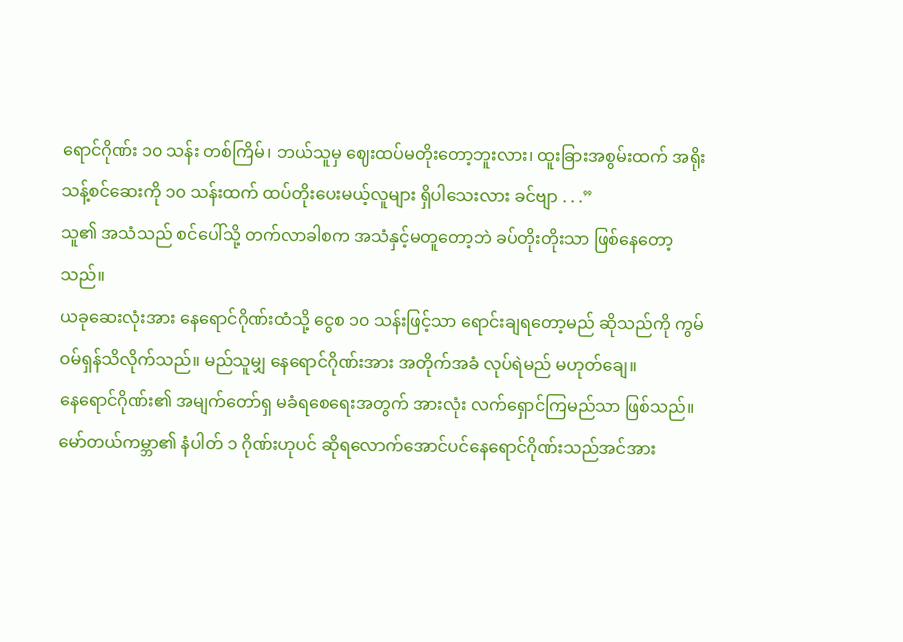ရောင်ဂိုဏ်း ၁၀ သန်း တစ်ကြိမ်၊ ဘယ်သူမှ ဈေးထပ်မတိုးတော့ဘူးလား၊ ထူးခြားအစွမ်းထက် အရိုးသန့်စင်ဆေးကို ၁၀ သန်းထက် ထပ်တိုးပေးမယ့်လူများ ရှိပါသေးလား ခင်ဗျာ . . .”
သူ၏ အသံသည် စင်ပေါ်သို့ တက်လာခါစက အသံနှင့်မတူတော့ဘဲ ခပ်တိုးတိုးသာ ဖြစ်နေတော့သည်။
ယခုဆေးလုံးအား နေရောင်ဂိုဏ်းထံသို့ ငွေစ ၁၀ သန်းဖြင့်သာ ရောင်းချရတော့မည် ဆိုသည်ကို ကွမ်ဝမ်ရှန်သိလိုက်သည်။ မည်သူမျှ နေရောင်ဂိုဏ်းအား အတိုက်အခံ လုပ်ရဲမည် မဟုတ်ချေ။
နေရောင်ဂိုဏ်း၏ အမျက်တော်ရှ မခံရစေရေးအတွက် အားလုံး လက်ရှောင်ကြမည်သာ ဖြစ်သည်။မော်တယ်ကမ္ဘာ၏ နံပါတ် ၁ ဂိုဏ်းဟုပင် ဆိုရလောက်အောင်ပင်နေရောင်ဂိုဏ်းသည်အင်အား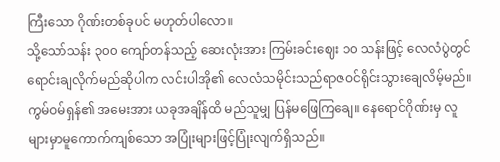ကြီးသော ဂိုဏ်းတစ်ခုပင် မဟုတ်ပါလော။
သို့သော်သန်း ၃၀၀ ကျော်တန်သည့် ဆေးလုံးအား ကြမ်းခင်းဈေး ၁၀ သန်းဖြင့် လေလံပွဲတွင် ရောင်းချလိုက်မည်ဆိုပါက လင်းပါအို၏ လေလံသမိုင်းသည်ရာဇဝင်ရိုင်းသွားချေလိမ့်မည်။
ကွမ်ဝမ်ရှန်၏ အမေးအား ယခုအချိန်ထိ မည်သူမျှ ပြန်မဖြေကြချေ။ နေရောင်ဂိုဏ်းမှ လူများမှာမူကောက်ကျစ်သော အပြုံးများဖြင့်ပြုံးလျက်ရှိသည်။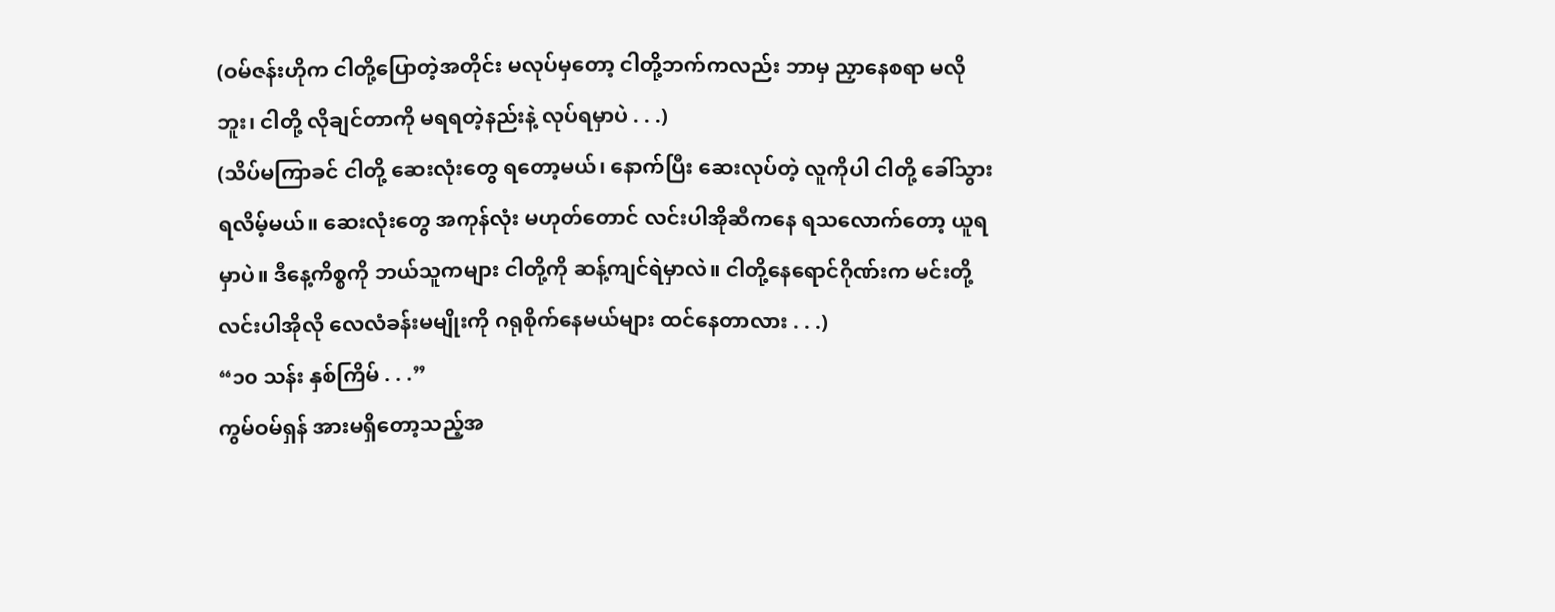(ဝမ်ဇန်းဟိုက ငါတို့ပြောတဲ့အတိုင်း မလုပ်မှတော့ ငါတို့ဘက်ကလည်း ဘာမှ ညှာနေစရာ မလိုဘူး၊ ငါတို့ လိုချင်တာကို မရရတဲ့နည်းနဲ့ လုပ်ရမှာပဲ . . .)
(သိပ်မကြာခင် ငါတို့ ဆေးလုံးတွေ ရတော့မယ်၊ နောက်ပြီး ဆေးလုပ်တဲ့ လူကိုပါ ငါတို့ ခေါ်သွားရလိမ့်မယ်။ ဆေးလုံးတွေ အကုန်လုံး မဟုတ်တောင် လင်းပါအိုဆီကနေ ရသလောက်တော့ ယူရမှာပဲ။ ဒီနေ့ကိစ္စကို ဘယ်သူကများ ငါတို့ကို ဆန့်ကျင်ရဲမှာလဲ။ ငါတို့နေရောင်ဂိုဏ်းက မင်းတို့ လင်းပါအိုလို လေလံခန်းမမျိုးကို ဂရုစိုက်နေမယ်များ ထင်နေတာလား . . .)
“၁၀ သန်း နှစ်ကြိမ် . . .”
ကွမ်ဝမ်ရှန် အားမရှိတော့သည့်အ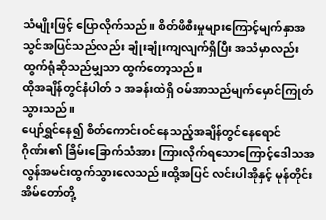သံမျိုးဖြင့် ပြောလိုက်သည်။ စိတ်ဖိစီးမှုများကြောင့်မျက်နှာအသွင်အပြင်သည်လည်း ချုံးချုံးကျလျက်ရှိပြီး အသံမှာလည်း ထွက်ရုံဆိုသည်မျှသာ ထွက်တော့သည်။
ထိုအချိန်တွင်နံပါတ် ၁ အခန်းထဲရှိ ဝမ်အာသည်မျက်မှောင်ကြုတ်သွားသည်။
ပျော်ရွှင်နေ၍ စိတ်ကောင်းဝင်နေသည့်အချိန်တွင်နေရောင်ဂိုဏ်း၏ ခြိမ်းခြောက်သံအား ကြားလိုက်ရသောကြောင့်ဒေါသအလွန်အမင်းထွက်သွားလေသည်။ထို့အပြင် လင်းပါအိုနှင့် မုန်တိုင်းအိမ်တော်တို့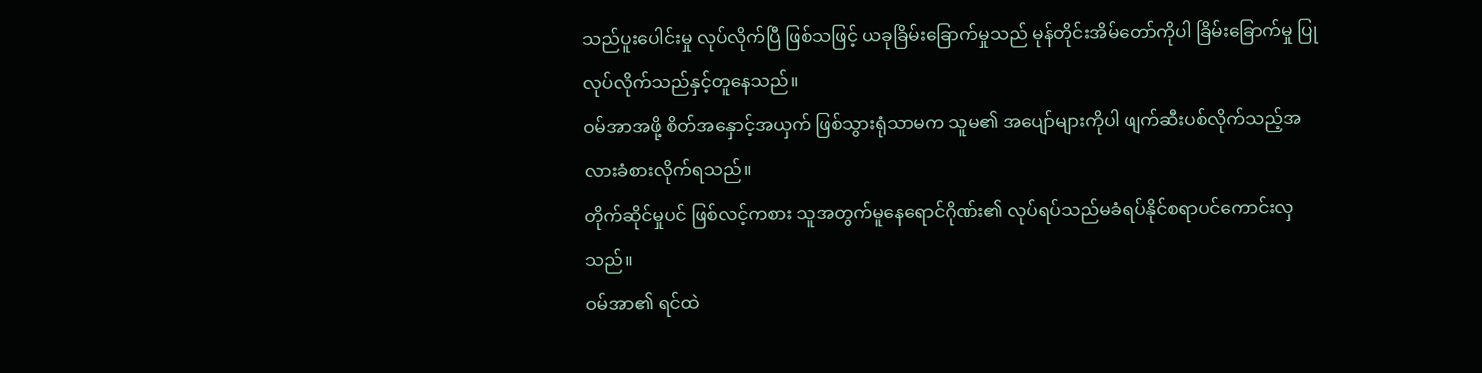သည်ပူးပေါင်းမှု လုပ်လိုက်ပြီ ဖြစ်သဖြင့် ယခုခြိမ်းခြောက်မှုသည် မုန်တိုင်းအိမ်တော်ကိုပါ ခြိမ်းခြောက်မှု ပြုလုပ်လိုက်သည်နှင့်တူနေသည်။
ဝမ်အာအဖို့ စိတ်အနှောင့်အယှက် ဖြစ်သွားရုံသာမက သူမ၏ အပျော်များကိုပါ ဖျက်ဆီးပစ်လိုက်သည့်အလားခံစားလိုက်ရသည်။
တိုက်ဆိုင်မှုပင် ဖြစ်လင့်ကစား သူအတွက်မူနေရောင်ဂိုဏ်း၏ လုပ်ရပ်သည်မခံရပ်နိုင်စရာပင်ကောင်းလှသည်။
ဝမ်အာ၏ ရင်ထဲ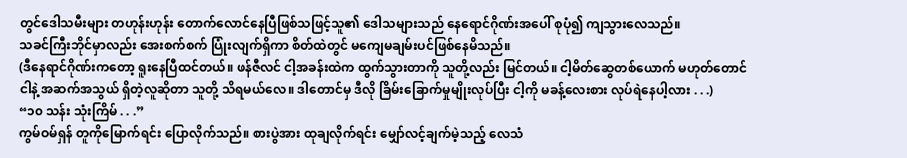တွင်ဒေါသမီးများ တဟုန်းဟုန်း တောက်လောင်နေပြီဖြစ်သဖြင့်သူ၏ ဒေါသများသည် နေရောင်ဂိုဏ်းအပေါ် စုပုံ၍ ကျသွားလေသည်။
သခင်ကြီးဘိုင်မှာလည်း အေးစက်စက် ပြုံးလျက်ရှိကာ စိတ်ထဲတွင် မကျေမချမ်းပင်ဖြစ်နေမိသည်။
(ဒီနေရာင်ဂိုဏ်းကတော့ ရူးနေပြီထင်တယ်။ ဖန်ဇီလင် ငါ့အခန်းထဲက ထွက်သွားတာကို သူတို့လည်း မြင်တယ်။ ငါ့မိတ်ဆွေတစ်ယောက် မဟုတ်တောင် ငါနဲ့ အဆက်အသွယ် ရှိတဲ့လူဆိုတာ သူတို့ သိရမယ်လေ။ ဒါတောင်မှ ဒီလို ခြိမ်းခြောက်မှုမျိုးလုပ်ပြီး ငါ့ကို မခန့်လေးစား လုပ်ရဲနေပါ့လား . . .)
“၁၀ သန်း သုံးကြိမ် . . .”
ကွမ်ဝမ်ရှန် တူကိုမြောက်ရင်း ပြောလိုက်သည်။ စားပွဲအား ထုချလိုက်ရင်း မျှော်လင့်ချက်မဲ့သည့် လေသံ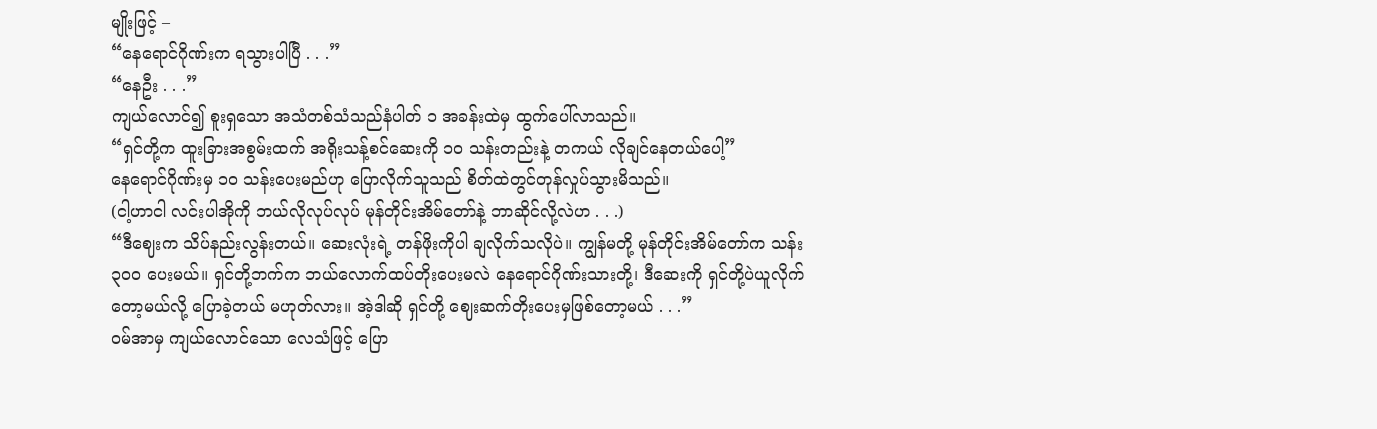မျိုးဖြင့် –
“နေရောင်ဂိုဏ်းက ရသွားပါပြီ . . .”
“နေဦး . . .”
ကျယ်လောင်၍ စူးရှသော အသံတစ်သံသည်နံပါတ် ၁ အခန်းထဲမှ ထွက်ပေါ်လာသည်။
“ရှင်တို့က ထူးခြားအစွမ်းထက် အရိုးသန့်စင်ဆေးကို ၁၀ သန်းတည်းနဲ့ တကယ် လိုချင်နေတယ်ပေါ့”
နေရောင်ဂိုဏ်းမှ ၁၀ သန်းပေးမည်ဟု ပြောလိုက်သူသည် စိတ်ထဲတွင်တုန်လှုပ်သွားမိသည်။
(ငါ့ဟာငါ လင်းပါအိုကို ဘယ်လိုလုပ်လုပ် မုန်တိုင်းအိမ်တော်နဲ့ ဘာဆိုင်လို့လဲဟ . . .)
“ဒီဈေးက သိပ်နည်းလွန်းတယ်။ ဆေးလုံးရဲ့ တန်ဖိုးကိုပါ ချလိုက်သလိုပဲ။ ကျွန်မတို့ မုန်တိုင်းအိမ်တော်က သန်း ၃၀၀ ပေးမယ်။ ရှင်တို့ဘက်က ဘယ်လောက်ထပ်တိုးပေးမလဲ နေရောင်ဂိုဏ်းသားတို့၊ ဒီဆေးကို ရှင်တို့ပဲယူလိုက်တော့မယ်လို့ ပြောခဲ့တယ် မဟုတ်လား။ အဲ့ဒါဆို ရှင်တို့ ဈေးဆက်တိုးပေးမှဖြစ်တော့မယ် . . .”
ဝမ်အာမှ ကျယ်လောင်သော လေသံဖြင့် ပြော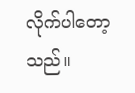လိုက်ပါတော့သည်။